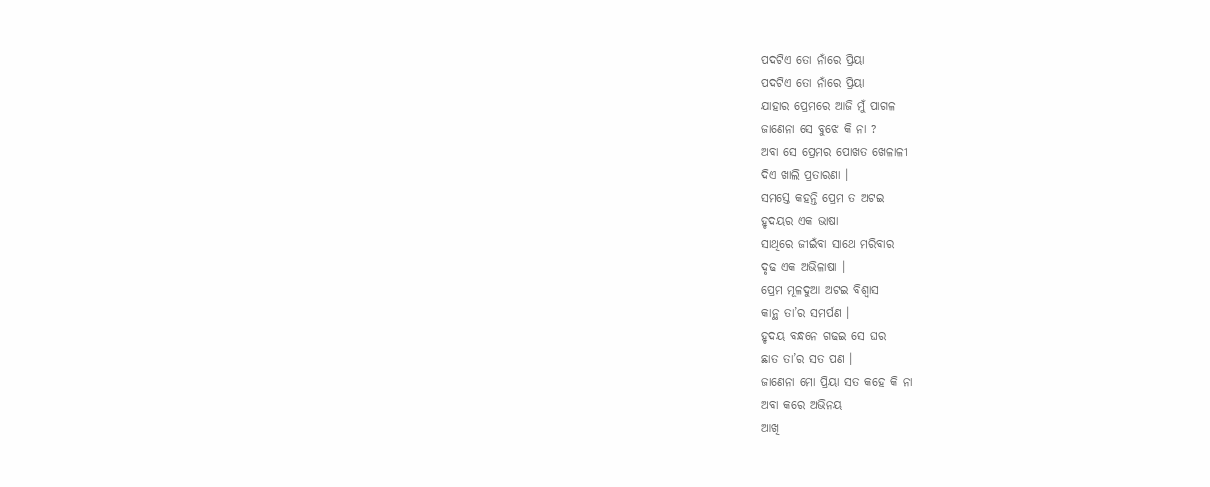ପଦଟିଏ ତୋ ନାଁରେ ପ୍ରିୟା
ପଦଟିଏ ତୋ ନାଁରେ ପ୍ରିୟା
ଯାହାର ପ୍ରେମରେ ଆଜି ମୁଁ ପାଗଳ
ଜାଣେନା ସେ ବୁଝେ କି ନା ?
ଅବା ସେ ପ୍ରେମର ପୋଖତ ଖେଳାଳୀ
ଦିଏ ଖାଲି ପ୍ରତାରଣା ।
ସମସ୍ତେ କହନ୍ତି ପ୍ରେମ ତ ଅଟଇ
ହୃଦୟର ଏକ ଭାଷା
ସାଥିରେ ଜୀଇଁବା ସାଥେ ମରିବାର
ଦୃଢ ଏକ ଅଭିଳାଷା ।
ପ୍ରେମ ମୂଳଦୁଆ ଅଟଇ ବିଶ୍ଵାସ
କାନ୍ଥ ତା’ର ସମର୍ପଣ ।
ହୃଦୟ ବନ୍ଧନେ ଗଢଇ ସେ ଘର
ଛାତ ତା’ର ସତ ପଣ ।
ଜାଣେନା ମୋ ପ୍ରିୟା ସତ କହେ କି ନା
ଅବା କରେ ଅଭିନୟ
ଆଖି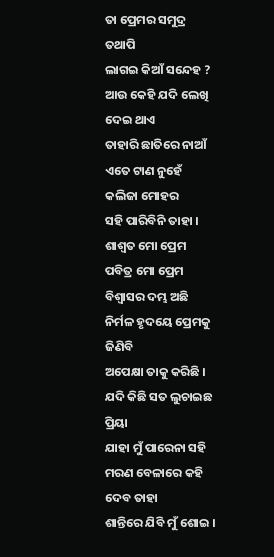ତା ପ୍ରେମର ସମୁଦ୍ର ତଥାପି
ଲାଗଇ କିଆଁ ସନ୍ଦେହ ?
ଆଉ କେହି ଯଦି ଲେଖି ଦେଇ ଥାଏ
ତାହାରି ଛାତିରେ ନାଆଁ
ଏତେ ଟାଣ ନୁହେଁ କଲିଜା ମୋହର
ସହି ପାରିବିନି ତାହା ।
ଶାଶ୍ଵତ ମୋ ପ୍ରେମ ପବିତ୍ର ମୋ ପ୍ରେମ
ବିଶ୍ଵାସର ଦମ୍ଭ ଅଛି
ନିର୍ମଳ ହୃଦୟେ ପ୍ରେମକୁ ଜିଣିବି
ଅପେକ୍ଷା ତାକୁ କରିଛି ।
ଯଦି କିଛି ସତ ଲୁଚାଇଛ ପ୍ରିୟା
ଯାହା ମୁଁ ପାରେନା ସହି
ମରଣ ବେଳାରେ କହି ଦେବ ତାହା
ଶାନ୍ତିରେ ଯିବି ମୁଁ ଶୋଇ ।